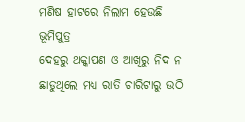ମଣିଷ ହାଟରେ ନିଲାମ ହେଉଛି ଭୂମିପୁତ୍ର
ଦେହରୁ ଥକ୍କାପଣ ଓ ଆଖିରୁ ନିଦ ନ ଛାଡୁଥିଲେ ମଧ୍ୟ ରାତି ଚାରିଟାରୁ ଉଠି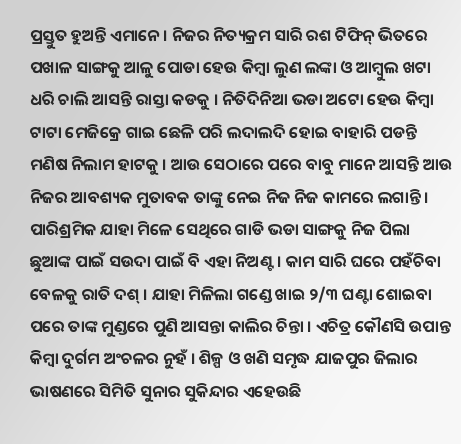ପ୍ରସ୍ତୁତ ହୁଅନ୍ତି ଏମାନେ । ନିଜର ନିତ୍ୟକ୍ରମ ସାରି ରଶ ଟିଫିନ୍ ଭିତରେ ପଖାଳ ସାଙ୍ଗକୁ ଆଳୁ ପୋଡା ହେଉ କିମ୍ବା ଲୁଣ ଲଙ୍କା ଓ ଆମ୍ବୁଲ ଖଟା ଧରି ଚାଲି ଆସନ୍ତି ରାସ୍ତା କଡକୁ । ନିତିଦିନିଆ ଭଡା ଅଟୋ ହେଉ କିମ୍ବା ଟାଟା ମେଜିକ୍ରେ ଗାଇ ଛେଳି ପରି ଲଦାଲଦି ହୋଇ ବାହାରି ପଡନ୍ତି ମଣିଷ ନିଲାମ ହାଟକୁ । ଆଉ ସେଠାରେ ପରେ ବାବୁ ମାନେ ଆସନ୍ତି ଆଉ ନିଜର ଆବଶ୍ୟକ ମୁତାବକ ତାଙ୍କୁ ନେଇ ନିଜ ନିଜ କାମରେ ଲଗାନ୍ତି । ପାରିଶ୍ରମିକ ଯାହା ମିଳେ ସେଥିରେ ଗାଡି ଭଡା ସାଙ୍ଗକୁ ନିଜ ପିଲା ଛୁଆଙ୍କ ପାଇଁ ସଉଦା ପାଇଁ ବି ଏହା ନିଅଣ୍ଟ । କାମ ସାରି ଘରେ ପହଁଚିବା ବେଳକୁ ରାତି ଦଶ୍ । ଯାହା ମିଳିଲା ଗଣ୍ଡେ ଖାଇ ୨/୩ ଘଣ୍ଟା ଶୋଇବା ପରେ ତାଙ୍କ ମୁଣ୍ଡରେ ପୁଣି ଆସନ୍ତା କାଲିର ଚିନ୍ତା । ଏଚିତ୍ର କୌଣସି ଉପାନ୍ତ କିମ୍ବା ଦୁର୍ଗମ ଅଂଚଳର ନୁହଁ । ଶିଳ୍ପ ଓ ଖଣି ସମୃଦ୍ଧ ଯାଜପୁର ଜିଲାର ଭାଷଣରେ ସିମିତି ସୁନାର ସୁକିନ୍ଦାର ଏହେଉଛି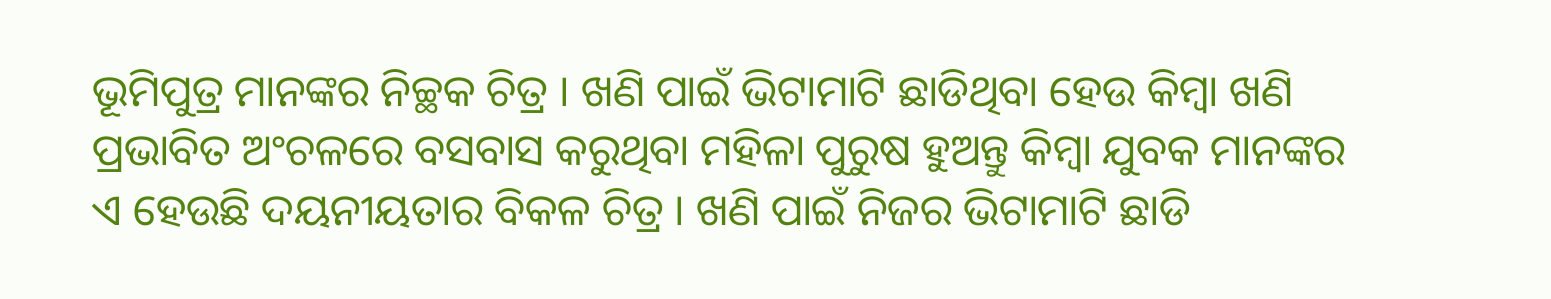ଭୂମିପୁତ୍ର ମାନଙ୍କର ନିଚ୍ଛକ ଚିତ୍ର । ଖଣି ପାଇଁ ଭିଟାମାଟି ଛାଡିଥିବା ହେଉ କିମ୍ବା ଖଣି ପ୍ରଭାବିତ ଅଂଚଳରେ ବସବାସ କରୁଥିବା ମହିଳା ପୁରୁଷ ହୁଅନ୍ତୁ କିମ୍ବା ଯୁବକ ମାନଙ୍କର ଏ ହେଉଛି ଦୟନୀୟତାର ବିକଳ ଚିତ୍ର । ଖଣି ପାଇଁ ନିଜର ଭିଟାମାଟି ଛାଡି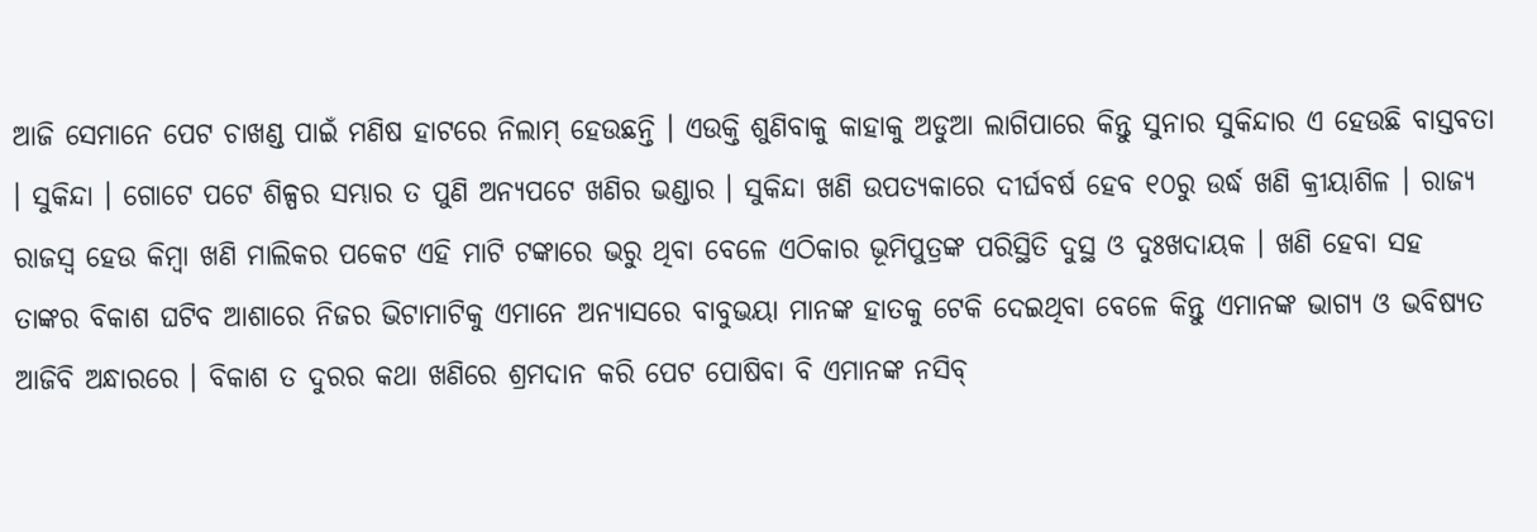ଆଜି ସେମାନେ ପେଟ ଚାଖଣ୍ଡ ପାଇଁ ମଣିଷ ହାଟରେ ନିଲାମ୍ ହେଉଛନ୍ତି । ଏଉକ୍ତି ଶୁଣିବାକୁ କାହାକୁ ଅଡୁଆ ଲାଗିପାରେ କିନ୍ତୁ ସୁନାର ସୁକିନ୍ଦାର ଏ ହେଉଛି ବାସ୍ତବତା । ସୁକିନ୍ଦା । ଗୋଟେ ପଟେ ଶିଳ୍ପର ସମ୍ଭାର ତ ପୁଣି ଅନ୍ୟପଟେ ଖଣିର ଭଣ୍ଡାର । ସୁକିନ୍ଦା ଖଣି ଉପତ୍ୟକାରେ ଦୀର୍ଘବର୍ଷ ହେବ ୧୦ରୁ ଉର୍ଦ୍ଧ ଖଣି କ୍ରୀୟାଶିଳ । ରାଜ୍ୟ ରାଜସ୍ୱ ହେଉ କିମ୍ବା ଖଣି ମାଲିକର ପକେଟ ଏହି ମାଟି ଟଙ୍କାରେ ଭରୁ ଥିବା ବେଳେ ଏଠିକାର ଭୂମିପୁତ୍ରଙ୍କ ପରିସ୍ଥିତି ଦୁସ୍ଥ ଓ ଦୁଃଖଦାୟକ । ଖଣି ହେବା ସହ ତାଙ୍କର ବିକାଶ ଘଟିବ ଆଶାରେ ନିଜର ଭିଟାମାଟିକୁ ଏମାନେ ଅନ୍ୟାସରେ ବାବୁଭୟା ମାନଙ୍କ ହାତକୁ ଟେକି ଦେଇଥିବା ବେଳେ କିନ୍ତୁ ଏମାନଙ୍କ ଭାଗ୍ୟ ଓ ଭବିଷ୍ୟତ ଆଜିବି ଅନ୍ଧାରରେ । ବିକାଶ ତ ଦୁରର କଥା ଖଣିରେ ଶ୍ରମଦାନ କରି ପେଟ ପୋଷିବା ବି ଏମାନଙ୍କ ନସିବ୍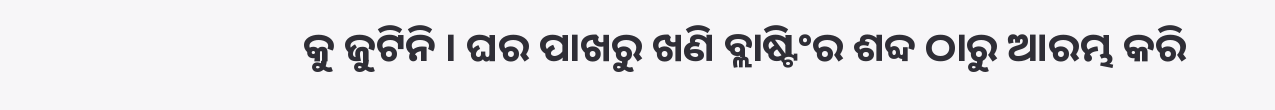କୁ ଜୁଟିନି । ଘର ପାଖରୁ ଖଣି ବ୍ଲାଷ୍ଟିଂର ଶବ୍ଦ ଠାରୁ ଆରମ୍ଭ କରି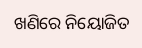ଖଣିରେ ନିୟୋଜିତ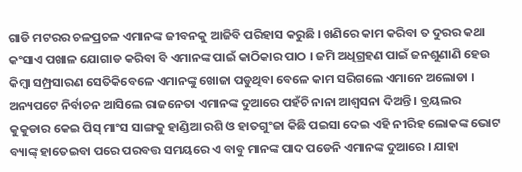ଗାଡି ମଟରର ଚଳପ୍ରଚଳ ଏମାନଙ୍କ ଜୀବନକୁ ଆଜିବି ପରିହାସ କରୁଛି । ଖଣିରେ କାମ କରିବା ତ ଦୁରର କଥା କଂସାଏ ପଖାଳ ଯୋଗାଡ କରିବା ବି ଏମାନଙ୍କ ପାଇଁ କାଠିକାର ପାଠ । ଜମି ଅଧିଗ୍ରହଣ ପାଇଁ ଜନଶୁଣାଣି ହେଉ କିମ୍ବା ସମ୍ପ୍ରସାରଣ ସେତିକିବେଳେ ଏମାନଙ୍କୁ ଖୋଜା ପଡୁଥିବା ବେଳେ କାମ ସରିଗଲେ ଏମାନେ ଅଲୋଡା । ଅନ୍ୟପଟେ ନିର୍ବାଚନ ଆସିଲେ ରାଜନେତା ଏମାନଙ୍କ ଦୁଆରେ ପହଁଚି ନାନା ଆଶ୍ୱସନା ଦିଅନ୍ତି । ବ୍ରୟଲର କୁକୁଡାର କେଇ ପିସ୍ ମାଂସ ସାଙ୍ଗକୁ ହାଣ୍ଡିଆ ରଶି ଓ ହାତଗୁଂଜା କିଛି ପଇସା ଦେଇ ଏହି ନୀରିହ ଲୋକଙ୍କ ଭୋଟ ବ୍ୟାଙ୍କ୍ ହାତେଇବା ପରେ ପରବତ୍ତ ସମୟରେ ଏ ବାବୁ ମାନଙ୍କ ପାଦ ପଡେନି ଏମାନଙ୍କ ଦୁଆରେ । ଯାହା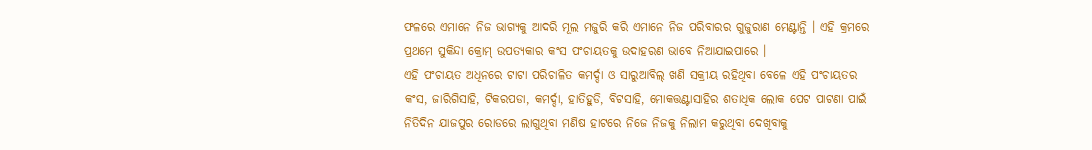ଫଳରେ ଏମାନେ ନିଜ ଭାଗ୍ୟକୁ ଆଦରି ମୂଲ ମଜୁରି କରି ଏମାନେ ନିଜ ପରିବାରର ଗୁଜୁରାଣ ମେଣ୍ଟାନ୍ତି । ଏହି କ୍ରମରେ ପ୍ରଥମେ ସୁକିନ୍ଦା କ୍ରୋମ୍ ଉପତ୍ୟକାର କଂସ ପଂଚାୟତକୁ ଉଦାହରଣ ଭାବେ ନିଆଯାଇପାରେ ।
ଏହି ପଂଚାୟତ ଅଧିନରେ ଟାଟା ପରିଚାଳିତ କମର୍ଦ୍ଦା ଓ ସାରୁଆବିଲ୍ ଖଣି ସକ୍ରୀୟ ରହିଥିବା ବେଳେ ଏହି ପଂଚାୟତର କଂସ, ଜାରିଗିସାହି, ଟିକରପଡା, କମର୍ଦ୍ଦା, ହାତିହୁଡି, ବିଟସାହି, ମୋକତ୍ତଣ୍ଟାସାହିର ଶତାଧିକ ଲୋକ ପେଟ ପାଟଣା ପାଇଁ ନିତିଦିନ ଯାଜପୁର ରୋଡରେ ଲାଗୁଥିବା ମଣିଷ ହାଟରେ ନିଜେ ନିଜକୁ ନିଲାମ କରୁଥିବା ଦେଖିବାକୁ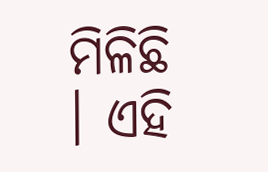ମିଳିଛି । ଏହି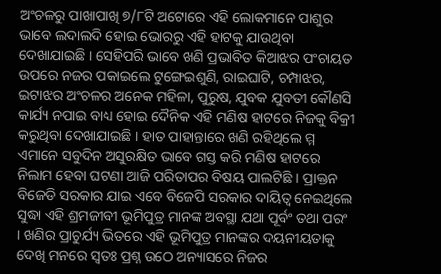ଅଂଚଳରୁ ପାଖାପାଖି ୭/୮ଟି ଅଟୋରେ ଏହି ଲୋକମାନେ ପାଶୁର ଭାବେ ଲଦାଲଦି ହୋଇ ଭୋରରୁ ଏହି ହାଟକୁ ଯାଉଥିବା ଦେଖାଯାଇଛି । ସେହିପରି ଭାବେ ଖଣି ପ୍ରଭାବିତ କିଆଝର ପଂଚାୟତ ଉପରେ ନଜର ପକାଇଲେ ଟୁଙ୍ଗେଇଶୁଣି, ରାଇଘାଟି, ଚମ୍ପାଝର, ଇଟାଝର ଅଂଚଳର ଅନେକ ମହିଳା, ପୁରୁଷ, ଯୁବକ ଯୁବତୀ କୌଣସି କାର୍ଯ୍ୟ ନପାଇ ବାଧ୍ୟ ହୋଇ ଦୈନିକ ଏହି ମଣିଷ ହାଟରେ ନିଜକୁ ବିକ୍ରୀ କରୁଥିବା ଦେଖାଯାଇଛି । ହାତ ପାହାନ୍ତାରେ ଖଣି ରହିଥିଲେ ମ୍ମ ଏମାନେ ସବୁଦିନ ଅସୁରକ୍ଷିତ ଭାବେ ଗସ୍ତ କରି ମଣିଷ ହାଟରେ ନିଲାମ ହେବା ଘଟଣା ଆଜି ପରିତାପର ବିଷୟ ପାଲଟିଛି । ପ୍ରାକ୍ତନ ବିଜେଡି ସରକାର ଯାଇ ଏବେ ବିଜେପି ସରକାର ଦାୟିତ୍ୱ ନେଇଥିଲେ ସୁଦ୍ଧା ଏହି ଶ୍ରମଜୀବୀ ଭୂମିପୁତ୍ର ମାନଙ୍କ ଅବସ୍ଥା ଯଥା ପୂର୍ବଂ ତଥା ପରଂ । ଖଣିର ପ୍ରାଚୁର୍ଯ୍ୟ ଭିତରେ ଏହି ଭୂମିପୁତ୍ର ମାନଙ୍କର ଦୟନୀୟତାକୁ ଦେଖି ମନରେ ସ୍ୱତଃ ପ୍ରଶ୍ନ ଉଠେ ଅନ୍ୟାସରେ ନିଜର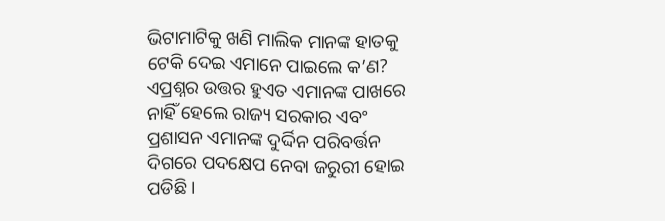ଭିଟାମାଟିକୁ ଖଣି ମାଲିକ ମାନଙ୍କ ହାତକୁ ଟେକି ଦେଇ ଏମାନେ ପାଇଲେ କ’ଣ? ଏପ୍ରଶ୍ନର ଉତ୍ତର ହୁଏତ ଏମାନଙ୍କ ପାଖରେ ନାହିଁ ହେଲେ ରାଜ୍ୟ ସରକାର ଏବଂ ପ୍ରଶାସନ ଏମାନଙ୍କ ଦୁର୍ଦ୍ଦିନ ପରିବର୍ତ୍ତନ ଦିଗରେ ପଦକ୍ଷେପ ନେବା ଜରୁରୀ ହୋଇ ପଡିଛି ।